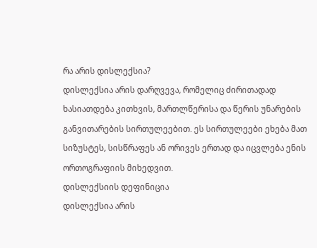რა არის დისლექსია?
დისლექსია არის დარღვევა, რომელიც ძირითადად ხასიათდება კითხვის, მართლწერისა და წერის უნარების განვითარების სირთულეებით. ეს სირთულეები ეხება მათ სიზუსტეს, სისწრაფეს ან ორივეს ერთად და იცვლება ენის ორთოგრაფიის მიხედვით.
დისლექსიის დეფინიცია
დისლექსია არის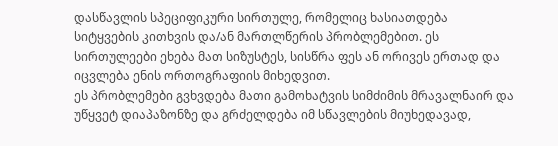დასწავლის სპეციფიკური სირთულე, რომელიც ხასიათდება სიტყვების კითხვის და/ან მართლწერის პრობლემებით. ეს სირთულეები ეხება მათ სიზუსტეს, სისწრა ფეს ან ორივეს ერთად და იცვლება ენის ორთოგრაფიის მიხედვით.
ეს პრობლემები გვხვდება მათი გამოხატვის სიმძიმის მრავალნაირ და უწყვეტ დიაპაზონზე და გრძელდება იმ სწავლების მიუხედავად,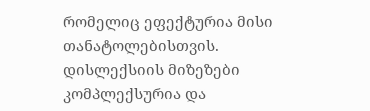რომელიც ეფექტურია მისი თანატოლებისთვის.
დისლექსიის მიზეზები კომპლექსურია და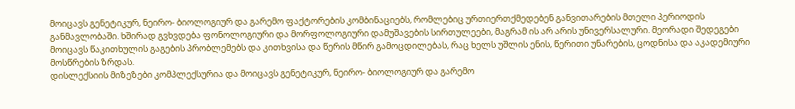მოიცავს გენეტიკურ, ნეირო- ბიოლოგიურ და გარემო ფაქტორების კომბინაციებს, რომლებიც ურთიერთქმედებენ განვითარების მთელი პერიოდის განმავლობაში. ხშირად გვხვდება ფონოლოგიური და მორფოლოგიური დამუშავების სირთულეები, მაგრამ ის არ არის უნივერსალური. მეორადი შედეგები მოიცავს წაკითხულის გაგების პრობლემებს და კითხვისა და წერის მწირ გამოცდილებას, რაც ხელს უშლის ენის, წერითი უნარების, ცოდნისა და აკადემიური მოსწრების ზრდას.
დისლექსიის მიზეზები კომპლექსურია და მოიცავს გენეტიკურ, ნეირო- ბიოლოგიურ და გარემო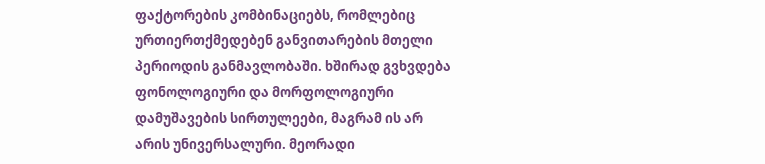ფაქტორების კომბინაციებს, რომლებიც ურთიერთქმედებენ განვითარების მთელი პერიოდის განმავლობაში. ხშირად გვხვდება ფონოლოგიური და მორფოლოგიური დამუშავების სირთულეები, მაგრამ ის არ არის უნივერსალური. მეორადი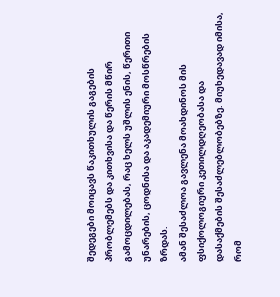შედეგები მოიცავს წაკითხულის გაგების პრობლემებს და კითხვისა და წერის მწირ გამოცდილებას, რაც ხელს უშლის ენის, წერითი უნარების, ცოდნისა და აკადემიური მოსწრების ზრდას.
ამან შესაძლოა გავლენა მოახდინოს მის ფსიქოლოგიური კეთილდღეობასა და
დასაქმების შესაძლებლობებზე. მიუხედავად იმისა, რომ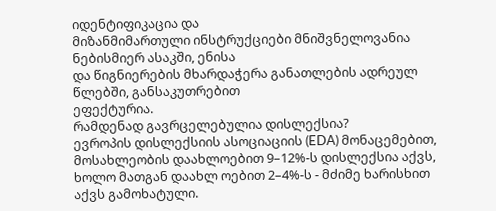იდენტიფიკაცია და
მიზანმიმართული ინსტრუქციები მნიშვნელოვანია ნებისმიერ ასაკში, ენისა
და წიგნიერების მხარდაჭერა განათლების ადრეულ წლებში, განსაკუთრებით
ეფექტურია.
რამდენად გავრცელებულია დისლექსია?
ევროპის დისლექსიის ასოციაციის (EDA) მონაცემებით, მოსახლეობის დაახლოებით 9–12%-ს დისლექსია აქვს, ხოლო მათგან დაახლ ოებით 2–4%-ს - მძიმე ხარისხით აქვს გამოხატული.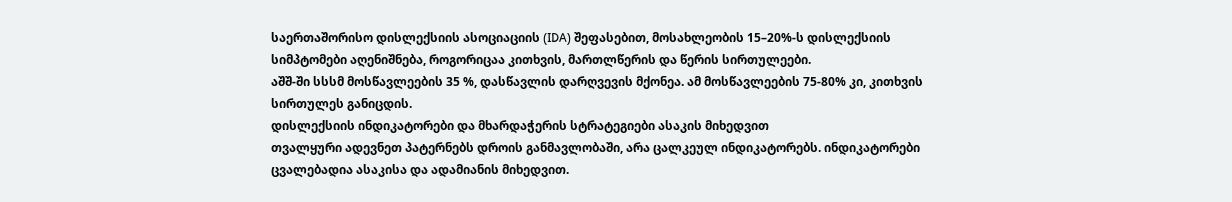საერთაშორისო დისლექსიის ასოციაციის (IDA) შეფასებით, მოსახლეობის 15–20%-ს დისლექსიის სიმპტომები აღენიშნება, როგორიცაა კითხვის, მართლწერის და წერის სირთულეები.
აშშ-ში სსსმ მოსწავლეების 35 %, დასწავლის დარღვევის მქონეა. ამ მოსწავლეების 75-80% კი, კითხვის სირთულეს განიცდის.
დისლექსიის ინდიკატორები და მხარდაჭერის სტრატეგიები ასაკის მიხედვით
თვალყური ადევნეთ პატერნებს დროის განმავლობაში, არა ცალკეულ ინდიკატორებს. ინდიკატორები ცვალებადია ასაკისა და ადამიანის მიხედვით.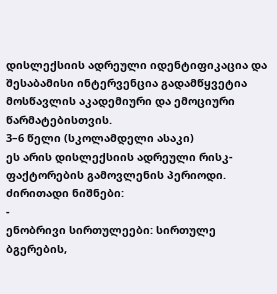დისლექსიის ადრეული იდენტიფიკაცია და შესაბამისი ინტერვენცია გადამწყვეტია მოსწავლის აკადემიური და ემოციური წარმატებისთვის.
3–6 წელი (სკოლამდელი ასაკი)
ეს არის დისლექსიის ადრეული რისკ-ფაქტორების გამოვლენის პერიოდი.
ძირითადი ნიშნები:
-
ენობრივი სირთულეები: სირთულე ბგერების,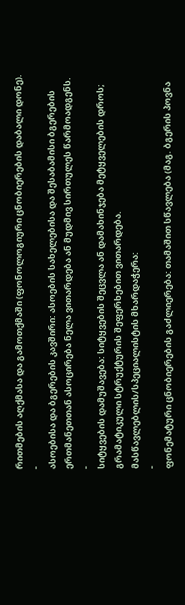რითმების აღქმასა და გამოთქმაში (ფონოლოგიური ცნობიერების დაბალი დონე).
-
ასოებისა და ბგერების კავშირი: ასოების სახელებისა და შესაბამისი ბგერების ერთმანეთთან ასოცირება ნელა ვითარდება ან მუდმივ სირთულეს წარმოადგენს.
-
სიტყვების დამუშავება: სიტყვების შეცვლა ან დამახინჯება მეტყველების დროს; გრამატიკული სტრუქტურის შეფერხებით ვითარდება.
მასწავლებლის/სპეციალისტის მხარდაჭერა:
-
ფონემატური ცნობიერების გაძლიერება: თამაშით სწავლება (მაგ. ბგერის პოვნა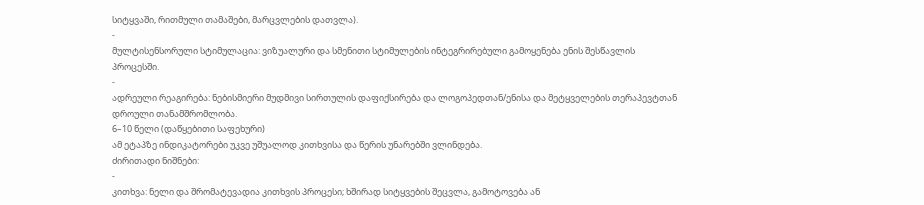სიტყვაში, რითმული თამაშები, მარცვლების დათვლა).
-
მულტისენსორული სტიმულაცია: ვიზუალური და სმენითი სტიმულების ინტეგრირებული გამოყენება ენის შესწავლის პროცესში.
-
ადრეული რეაგირება: ნებისმიერი მუდმივი სირთულის დაფიქსირება და ლოგოპედთან/ენისა და მეტყველების თერაპევტთან დროული თანამშრომლობა.
6–10 წელი (დაწყებითი საფეხური)
ამ ეტაპზე ინდიკატორები უკვე უშუალოდ კითხვისა და წერის უნარებში ვლინდება.
ძირითადი ნიშნები:
-
კითხვა: ნელი და შრომატევადია კითხვის პროცესი; ხშირად სიტყვების შეცვლა, გამოტოვება ან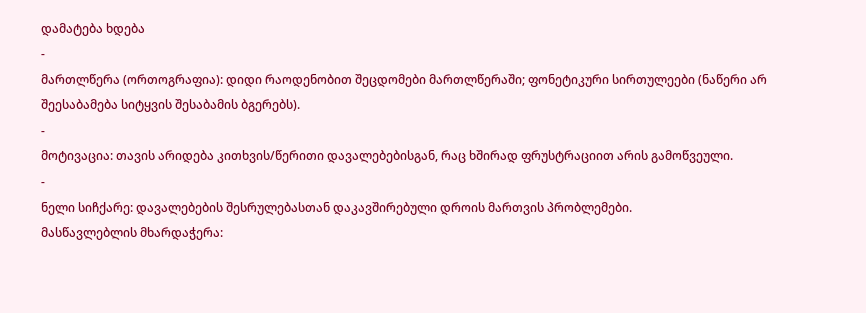დამატება ხდება
-
მართლწერა (ორთოგრაფია): დიდი რაოდენობით შეცდომები მართლწერაში; ფონეტიკური სირთულეები (ნაწერი არ შეესაბამება სიტყვის შესაბამის ბგერებს).
-
მოტივაცია: თავის არიდება კითხვის/წერითი დავალებებისგან, რაც ხშირად ფრუსტრაციით არის გამოწვეული.
-
ნელი სიჩქარე: დავალებების შესრულებასთან დაკავშირებული დროის მართვის პრობლემები.
მასწავლებლის მხარდაჭერა: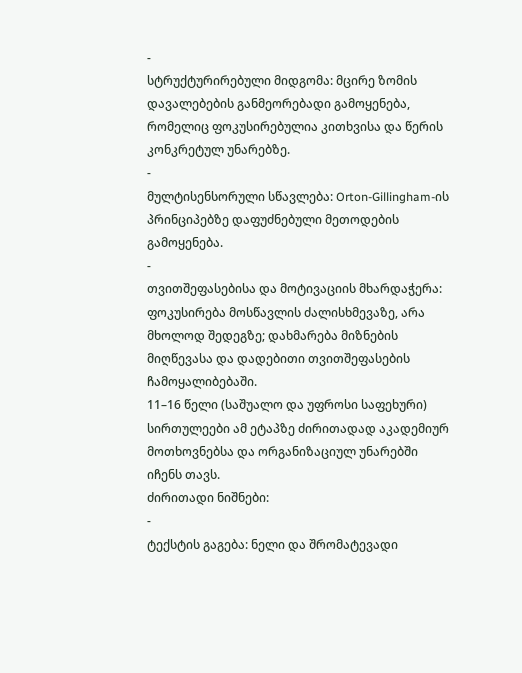-
სტრუქტურირებული მიდგომა: მცირე ზომის დავალებების განმეორებადი გამოყენება, რომელიც ფოკუსირებულია კითხვისა და წერის კონკრეტულ უნარებზე.
-
მულტისენსორული სწავლება: Orton-Gillingham-ის პრინციპებზე დაფუძნებული მეთოდების გამოყენება.
-
თვითშეფასებისა და მოტივაციის მხარდაჭერა: ფოკუსირება მოსწავლის ძალისხმევაზე, არა მხოლოდ შედეგზე; დახმარება მიზნების მიღწევასა და დადებითი თვითშეფასების ჩამოყალიბებაში.
11–16 წელი (საშუალო და უფროსი საფეხური)
სირთულეები ამ ეტაპზე ძირითადად აკადემიურ მოთხოვნებსა და ორგანიზაციულ უნარებში იჩენს თავს.
ძირითადი ნიშნები:
-
ტექსტის გაგება: ნელი და შრომატევადი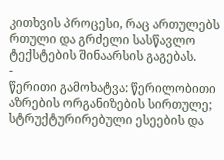კითხვის პროცესი, რაც ართულებს რთული და გრძელი სასწავლო ტექსტების შინაარსის გაგებას.
-
წერითი გამოხატვა: წერილობითი აზრების ორგანიზების სირთულე; სტრუქტურირებული ესეების და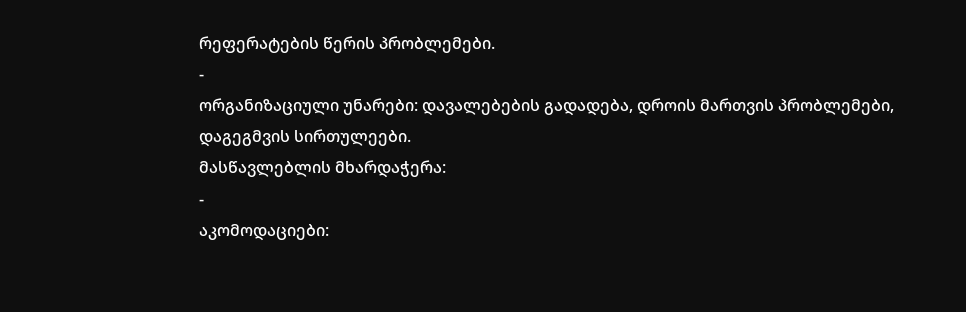რეფერატების წერის პრობლემები.
-
ორგანიზაციული უნარები: დავალებების გადადება, დროის მართვის პრობლემები, დაგეგმვის სირთულეები.
მასწავლებლის მხარდაჭერა:
-
აკომოდაციები: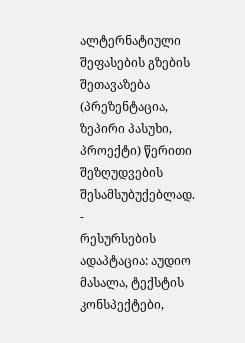ალტერნატიული შეფასების გზების შეთავაზება (პრეზენტაცია, ზეპირი პასუხი, პროექტი) წერითი შეზღუდვების შესამსუბუქებლად.
-
რესურსების ადაპტაცია: აუდიო მასალა, ტექსტის კონსპექტები,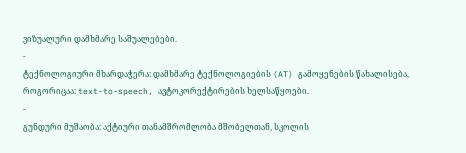ვიზუალური დამხმარე საშუალებები.
-
ტექნოლოგიური მხარდაჭერა: დამხმარე ტექნოლოგიების (AT) გამოყენების წახალისება, როგორიცაა: text-to-speech, ავტოკორექტირების ხელსაწყოები.
-
გუნდური მუშაობა: აქტიური თანამშრომლობა მშობელთან, სკოლის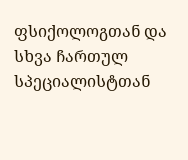ფსიქოლოგთან და სხვა ჩართულ სპეციალისტთან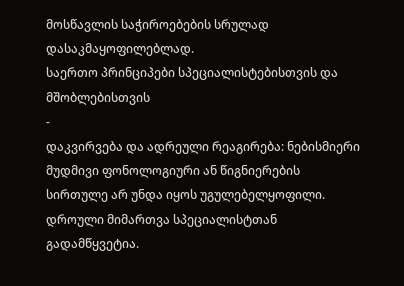მოსწავლის საჭიროებების სრულად დასაკმაყოფილებლად.
საერთო პრინციპები სპეციალისტებისთვის და მშობლებისთვის
-
დაკვირვება და ადრეული რეაგირება: ნებისმიერი მუდმივი ფონოლოგიური ან წიგნიერების სირთულე არ უნდა იყოს უგულებელყოფილი. დროული მიმართვა სპეციალისტთან გადამწყვეტია.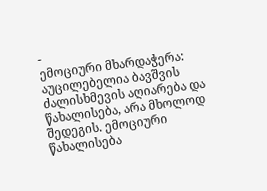-
ემოციური მხარდაჭერა: აუცილებელია ბავშვის ძალისხმევის აღიარება და წახალისება, არა მხოლოდ შედეგის. ემოციური წახალისება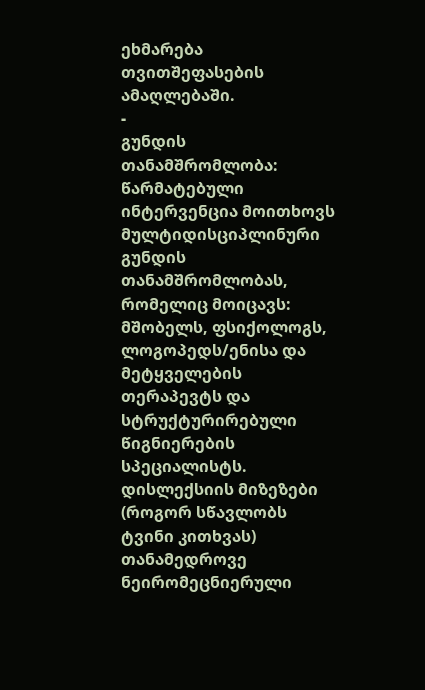ეხმარება თვითშეფასების ამაღლებაში.
-
გუნდის თანამშრომლობა: წარმატებული ინტერვენცია მოითხოვს მულტიდისციპლინური გუნდის თანამშრომლობას, რომელიც მოიცავს: მშობელს, ფსიქოლოგს, ლოგოპედს/ენისა და მეტყველების თერაპევტს და სტრუქტურირებული წიგნიერების სპეციალისტს.
დისლექსიის მიზეზები (როგორ სწავლობს ტვინი კითხვას)
თანამედროვე ნეირომეცნიერული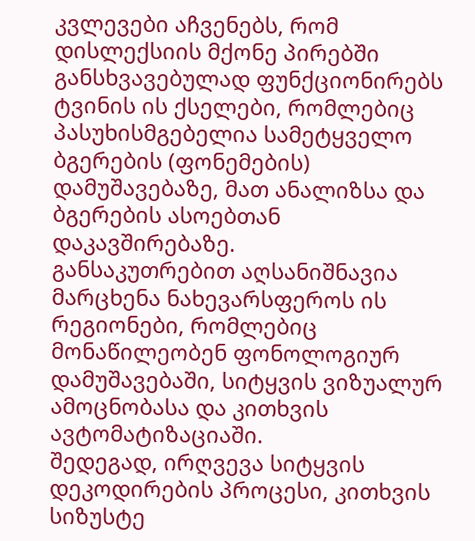კვლევები აჩვენებს, რომ დისლექსიის მქონე პირებში განსხვავებულად ფუნქციონირებს ტვინის ის ქსელები, რომლებიც პასუხისმგებელია სამეტყველო ბგერების (ფონემების) დამუშავებაზე, მათ ანალიზსა და ბგერების ასოებთან დაკავშირებაზე.
განსაკუთრებით აღსანიშნავია მარცხენა ნახევარსფეროს ის რეგიონები, რომლებიც მონაწილეობენ ფონოლოგიურ დამუშავებაში, სიტყვის ვიზუალურ ამოცნობასა და კითხვის ავტომატიზაციაში.
შედეგად, ირღვევა სიტყვის დეკოდირების პროცესი, კითხვის სიზუსტე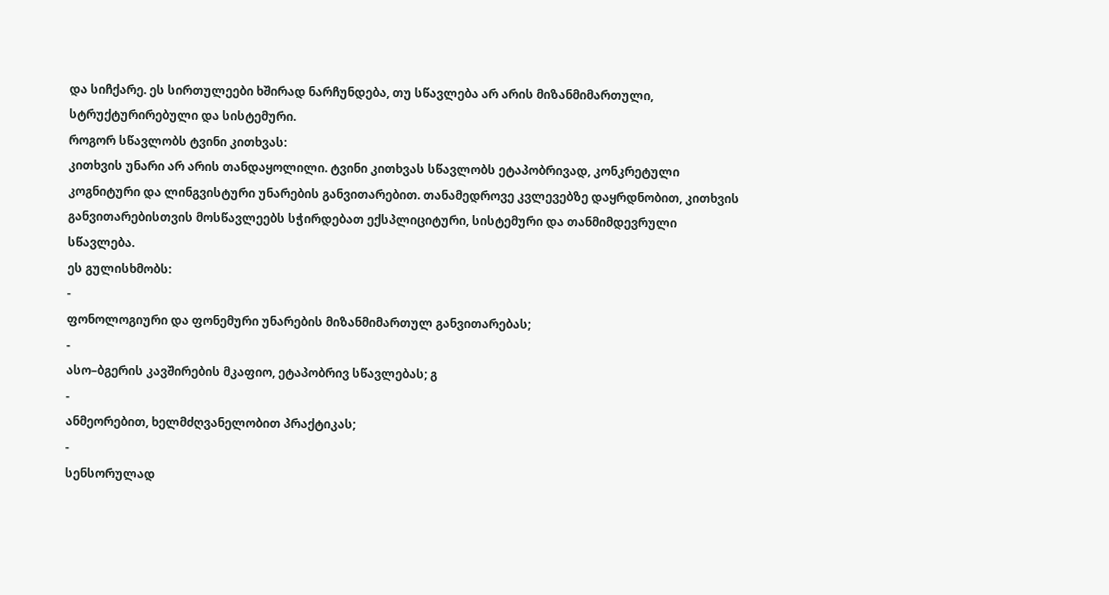და სიჩქარე. ეს სირთულეები ხშირად ნარჩუნდება, თუ სწავლება არ არის მიზანმიმართული, სტრუქტურირებული და სისტემური.
როგორ სწავლობს ტვინი კითხვას:
კითხვის უნარი არ არის თანდაყოლილი. ტვინი კითხვას სწავლობს ეტაპობრივად, კონკრეტული კოგნიტური და ლინგვისტური უნარების განვითარებით. თანამედროვე კვლევებზე დაყრდნობით, კითხვის განვითარებისთვის მოსწავლეებს სჭირდებათ ექსპლიციტური, სისტემური და თანმიმდევრული სწავლება.
ეს გულისხმობს:
-
ფონოლოგიური და ფონემური უნარების მიზანმიმართულ განვითარებას;
-
ასო–ბგერის კავშირების მკაფიო, ეტაპობრივ სწავლებას; გ
-
ანმეორებით, ხელმძღვანელობით პრაქტიკას;
-
სენსორულად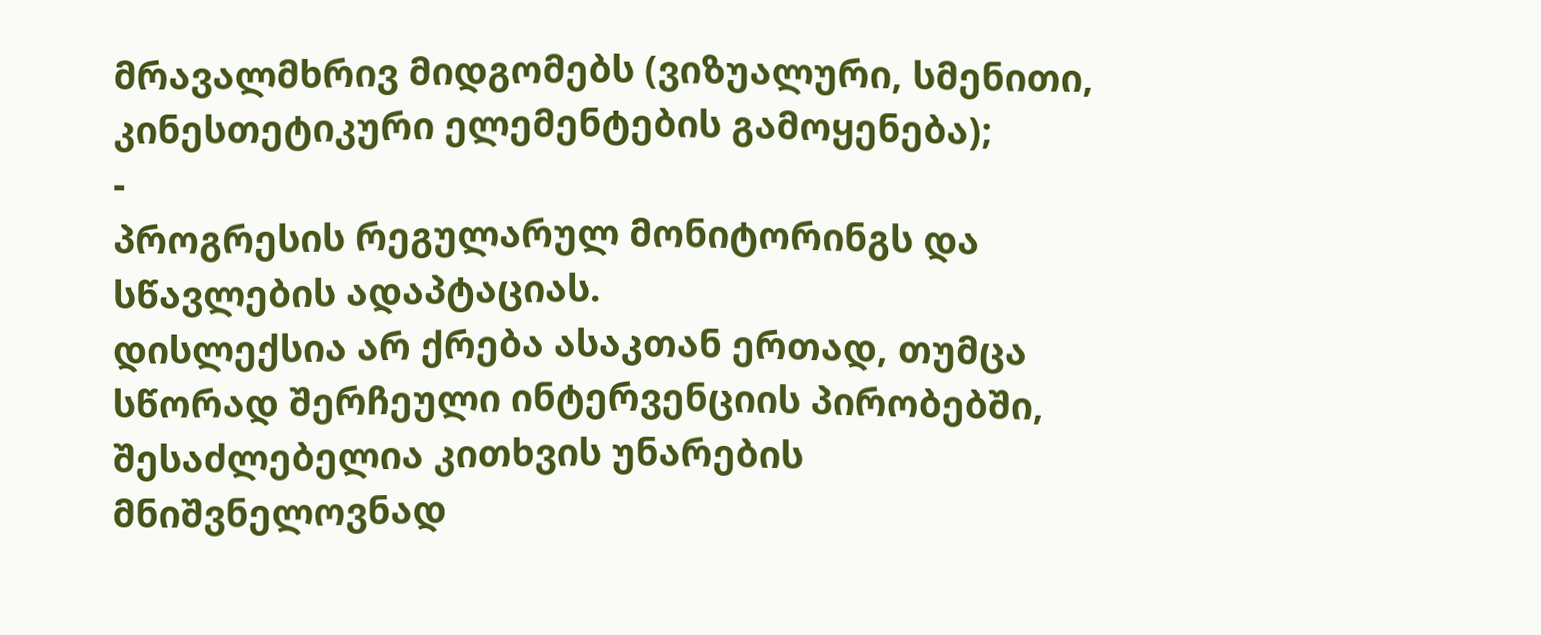მრავალმხრივ მიდგომებს (ვიზუალური, სმენითი, კინესთეტიკური ელემენტების გამოყენება);
-
პროგრესის რეგულარულ მონიტორინგს და სწავლების ადაპტაციას.
დისლექსია არ ქრება ასაკთან ერთად, თუმცა სწორად შერჩეული ინტერვენციის პირობებში, შესაძლებელია კითხვის უნარების მნიშვნელოვნად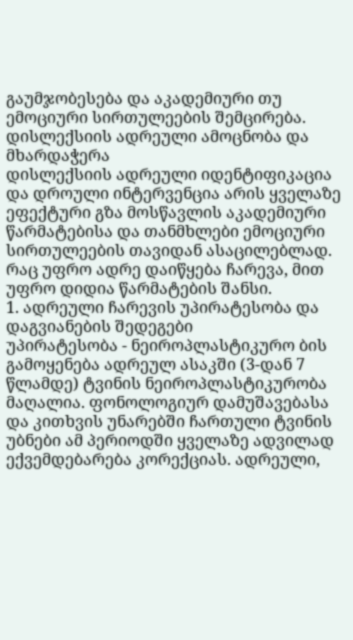გაუმჯობესება და აკადემიური თუ ემოციური სირთულეების შემცირება.
დისლექსიის ადრეული ამოცნობა და მხარდაჭერა
დისლექსიის ადრეული იდენტიფიკაცია და დროული ინტერვენცია არის ყველაზე ეფექტური გზა მოსწავლის აკადემიური წარმატებისა და თანმხლები ემოციური სირთულეების თავიდან ასაცილებლად. რაც უფრო ადრე დაიწყება ჩარევა, მით უფრო დიდია წარმატების შანსი.
1. ადრეული ჩარევის უპირატესობა და დაგვიანების შედეგები
უპირატესობა - ნეიროპლასტიკურო ბის გამოყენება ადრეულ ასაკში (3-დან 7 წლამდე) ტვინის ნეიროპლასტიკურობა მაღალია. ფონოლოგიურ დამუშავებასა და კითხვის უნარებში ჩართული ტვინის უბნები ამ პერიოდში ყველაზე ადვილად ექვემდებარება კორექციას. ადრეული,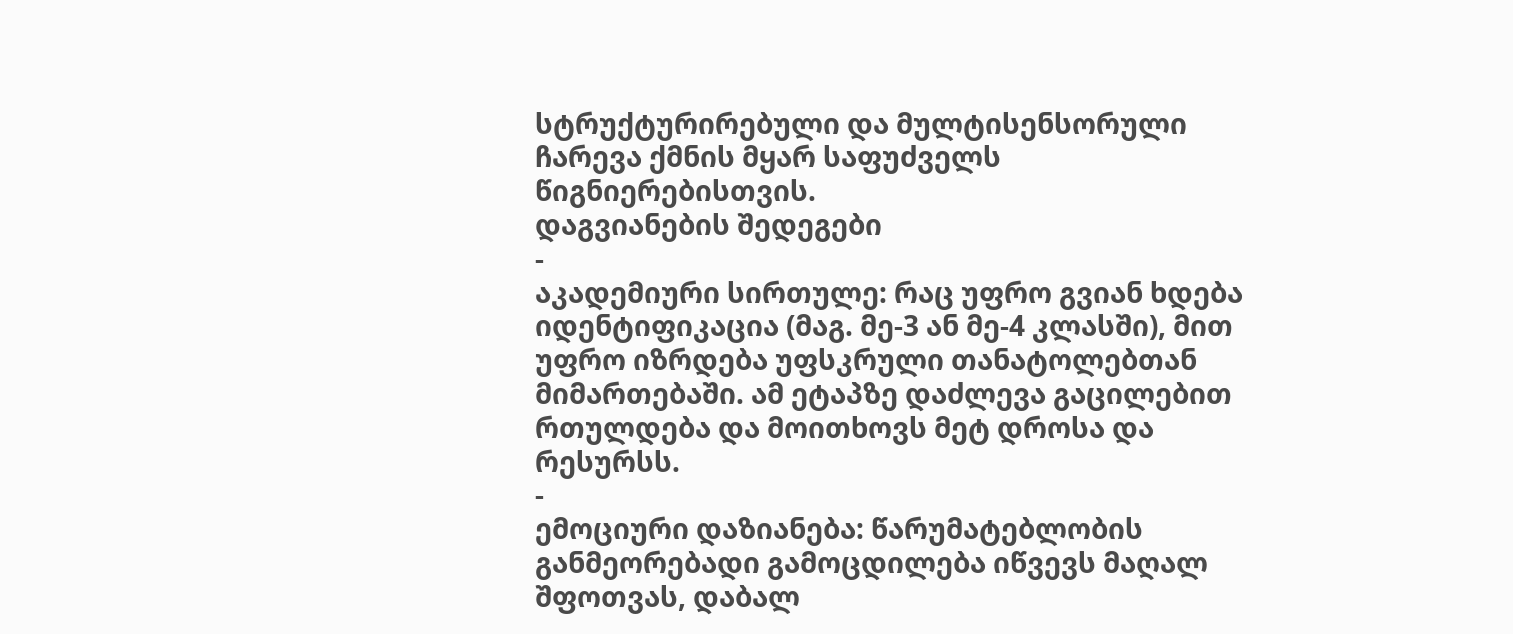სტრუქტურირებული და მულტისენსორული ჩარევა ქმნის მყარ საფუძველს წიგნიერებისთვის.
დაგვიანების შედეგები
-
აკადემიური სირთულე: რაც უფრო გვიან ხდება იდენტიფიკაცია (მაგ. მე-3 ან მე-4 კლასში), მით უფრო იზრდება უფსკრული თანატოლებთან მიმართებაში. ამ ეტაპზე დაძლევა გაცილებით რთულდება და მოითხოვს მეტ დროსა და რესურსს.
-
ემოციური დაზიანება: წარუმატებლობის განმეორებადი გამოცდილება იწვევს მაღალ შფოთვას, დაბალ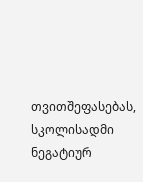თვითშეფასებას, სკოლისადმი ნეგატიურ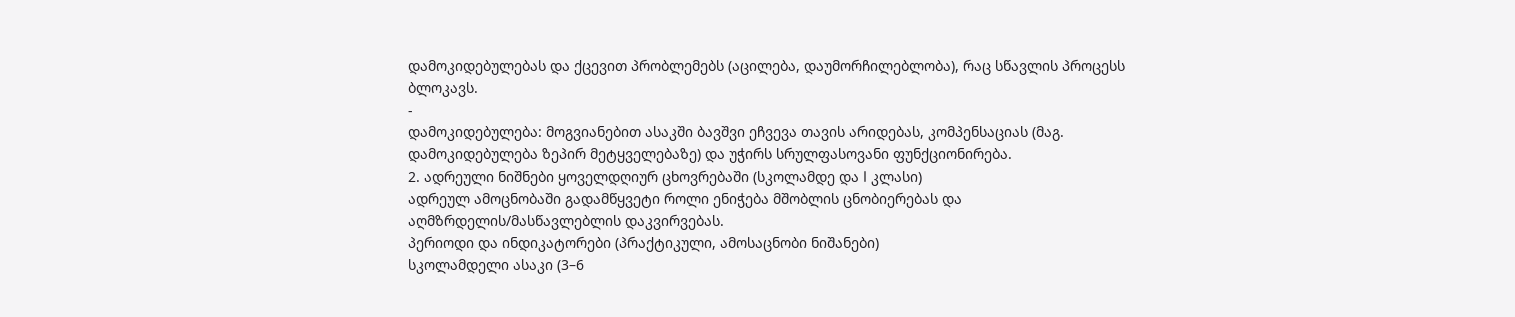დამოკიდებულებას და ქცევით პრობლემებს (აცილება, დაუმორჩილებლობა), რაც სწავლის პროცესს ბლოკავს.
-
დამოკიდებულება: მოგვიანებით ასაკში ბავშვი ეჩვევა თავის არიდებას, კომპენსაციას (მაგ. დამოკიდებულება ზეპირ მეტყველებაზე) და უჭირს სრულფასოვანი ფუნქციონირება.
2. ადრეული ნიშნები ყოველდღიურ ცხოვრებაში (სკოლამდე და I კლასი)
ადრეულ ამოცნობაში გადამწყვეტი როლი ენიჭება მშობლის ცნობიერებას და აღმზრდელის/მასწავლებლის დაკვირვებას.
პერიოდი და ინდიკატორები (პრაქტიკული, ამოსაცნობი ნიშანები)
სკოლამდელი ასაკი (3–6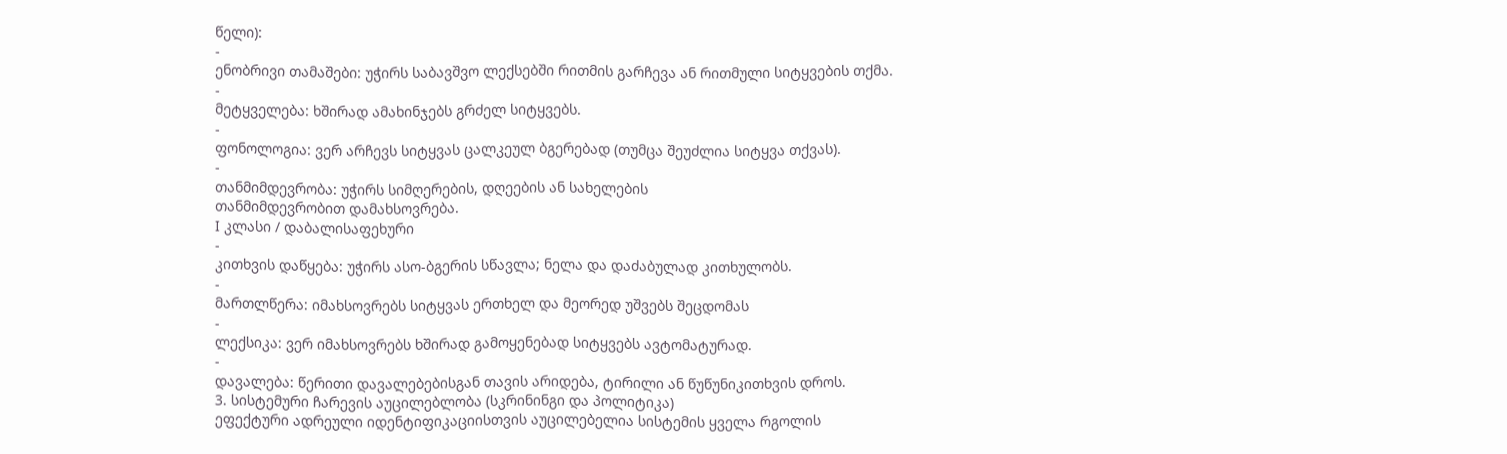წელი):
-
ენობრივი თამაშები: უჭირს საბავშვო ლექსებში რითმის გარჩევა ან რითმული სიტყვების თქმა.
-
მეტყველება: ხშირად ამახინჯებს გრძელ სიტყვებს.
-
ფონოლოგია: ვერ არჩევს სიტყვას ცალკეულ ბგერებად (თუმცა შეუძლია სიტყვა თქვას).
-
თანმიმდევრობა: უჭირს სიმღერების, დღეების ან სახელების
თანმიმდევრობით დამახსოვრება.
I კლასი / დაბალისაფეხური
-
კითხვის დაწყება: უჭირს ასო-ბგერის სწავლა; ნელა და დაძაბულად კითხულობს.
-
მართლწერა: იმახსოვრებს სიტყვას ერთხელ და მეორედ უშვებს შეცდომას
-
ლექსიკა: ვერ იმახსოვრებს ხშირად გამოყენებად სიტყვებს ავტომატურად.
-
დავალება: წერითი დავალებებისგან თავის არიდება, ტირილი ან წუწუნიკითხვის დროს.
3. სისტემური ჩარევის აუცილებლობა (სკრინინგი და პოლიტიკა)
ეფექტური ადრეული იდენტიფიკაციისთვის აუცილებელია სისტემის ყველა რგოლის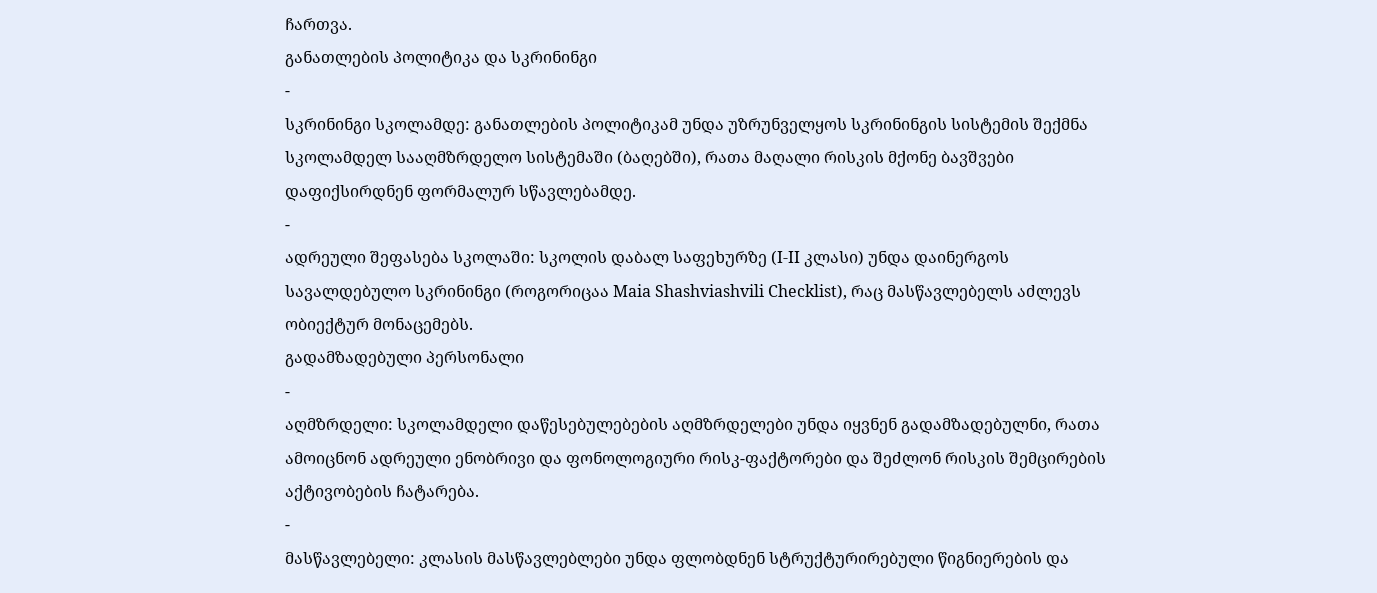ჩართვა.
განათლების პოლიტიკა და სკრინინგი
-
სკრინინგი სკოლამდე: განათლების პოლიტიკამ უნდა უზრუნველყოს სკრინინგის სისტემის შექმნა სკოლამდელ სააღმზრდელო სისტემაში (ბაღებში), რათა მაღალი რისკის მქონე ბავშვები დაფიქსირდნენ ფორმალურ სწავლებამდე.
-
ადრეული შეფასება სკოლაში: სკოლის დაბალ საფეხურზე (I-II კლასი) უნდა დაინერგოს სავალდებულო სკრინინგი (როგორიცაა Maia Shashviashvili Checklist), რაც მასწავლებელს აძლევს ობიექტურ მონაცემებს.
გადამზადებული პერსონალი
-
აღმზრდელი: სკოლამდელი დაწესებულებების აღმზრდელები უნდა იყვნენ გადამზადებულნი, რათა ამოიცნონ ადრეული ენობრივი და ფონოლოგიური რისკ-ფაქტორები და შეძლონ რისკის შემცირების აქტივობების ჩატარება.
-
მასწავლებელი: კლასის მასწავლებლები უნდა ფლობდნენ სტრუქტურირებული წიგნიერების და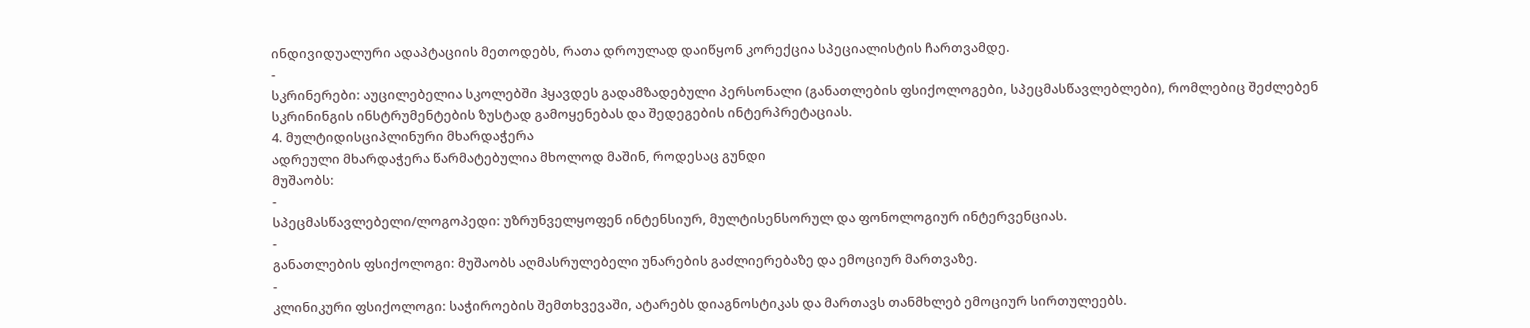ინდივიდუალური ადაპტაციის მეთოდებს, რათა დროულად დაიწყონ კორექცია სპეციალისტის ჩართვამდე.
-
სკრინერები: აუცილებელია სკოლებში ჰყავდეს გადამზადებული პერსონალი (განათლების ფსიქოლოგები, სპეცმასწავლებლები), რომლებიც შეძლებენ სკრინინგის ინსტრუმენტების ზუსტად გამოყენებას და შედეგების ინტერპრეტაციას.
4. მულტიდისციპლინური მხარდაჭერა
ადრეული მხარდაჭერა წარმატებულია მხოლოდ მაშინ, როდესაც გუნდი
მუშაობს:
-
სპეცმასწავლებელი/ლოგოპედი: უზრუნველყოფენ ინტენსიურ, მულტისენსორულ და ფონოლოგიურ ინტერვენციას.
-
განათლების ფსიქოლოგი: მუშაობს აღმასრულებელი უნარების გაძლიერებაზე და ემოციურ მართვაზე.
-
კლინიკური ფსიქოლოგი: საჭიროების შემთხვევაში, ატარებს დიაგნოსტიკას და მართავს თანმხლებ ემოციურ სირთულეებს.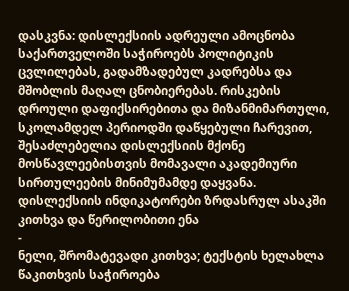დასკვნა: დისლექსიის ადრეული ამოცნობა საქართველოში საჭიროებს პოლიტიკის ცვლილებას, გადამზადებულ კადრებსა და მშობლის მაღალ ცნობიერებას. რისკების დროული დაფიქსირებითა და მიზანმიმართული, სკოლამდელ პერიოდში დაწყებული ჩარევით, შესაძლებელია დისლექსიის მქონე მოსწავლეებისთვის მომავალი აკადემიური სირთულეების მინიმუმამდე დაყვანა.
დისლექსიის ინდიკატორები ზრდასრულ ასაკში
კითხვა და წერილობითი ენა
-
ნელი, შრომატევადი კითხვა; ტექსტის ხელახლა წაკითხვის საჭიროება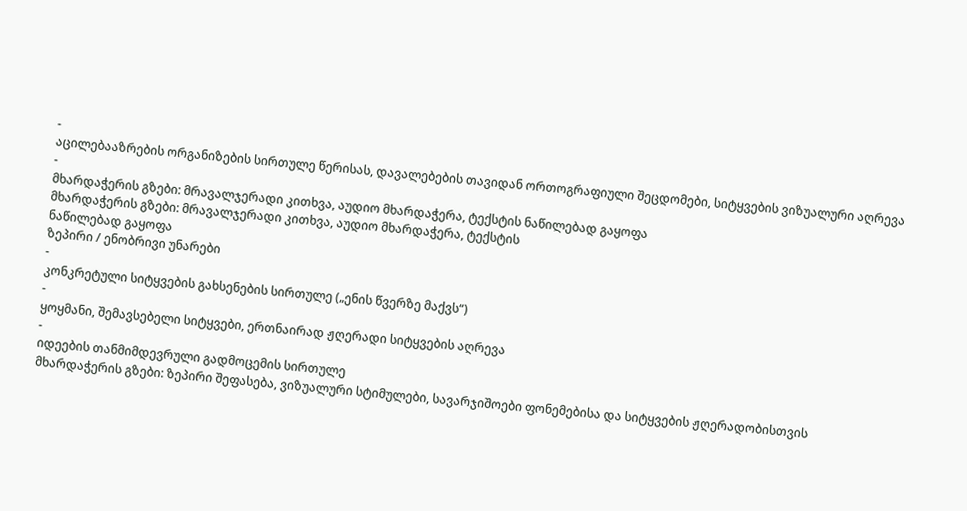-
აცილებააზრების ორგანიზების სირთულე წერისას, დავალებების თავიდან ორთოგრაფიული შეცდომები, სიტყვების ვიზუალური აღრევა
-
მხარდაჭერის გზები: მრავალჯერადი კითხვა, აუდიო მხარდაჭერა, ტექსტის ნაწილებად გაყოფა
მხარდაჭერის გზები: მრავალჯერადი კითხვა, აუდიო მხარდაჭერა, ტექსტის
ნაწილებად გაყოფა
ზეპირი / ენობრივი უნარები
-
კონკრეტული სიტყვების გახსენების სირთულე („ენის წვერზე მაქვს“)
-
ყოყმანი, შემავსებელი სიტყვები, ერთნაირად ჟღერადი სიტყვების აღრევა
-
იდეების თანმიმდევრული გადმოცემის სირთულე
მხარდაჭერის გზები: ზეპირი შეფასება, ვიზუალური სტიმულები, სავარჯიშოები ფონემებისა და სიტყვების ჟღერადობისთვის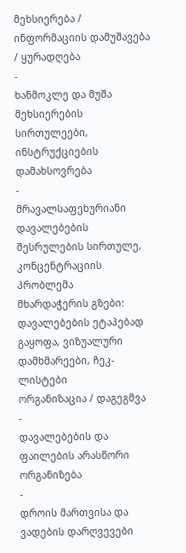მეხსიერება / ინფორმაციის დამუშავება / ყურადღება
-
ხანმოკლე და მუშა მეხსიერების სირთულეები, ინსტრუქციების დამახსოვრება
-
მრავალსაფეხურიანი დავალებების შესრულების სირთულე, კონცენტრაციის პრობლემა
მხარდაჭერის გზები: დავალებების ეტაპებად გაყოფა, ვიზუალური დამხმარეები, ჩეკ-ლისტები
ორგანიზაცია / დაგეგმვა
-
დავალებების და ფაილების არასწორი ორგანიზება
-
დროის მართვისა და ვადების დარღვევები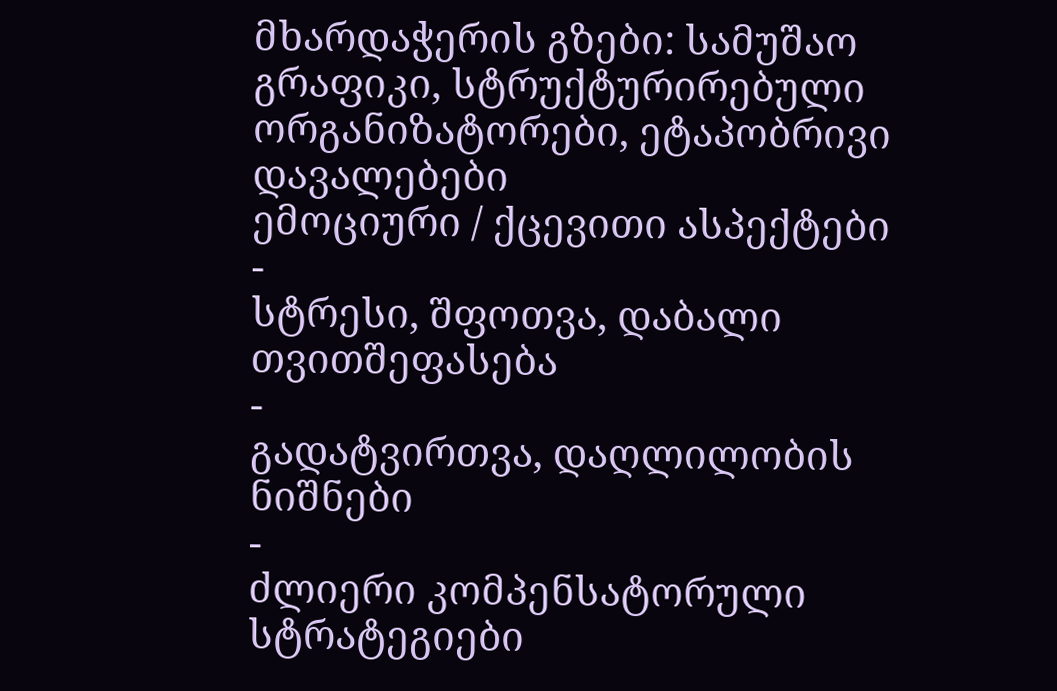მხარდაჭერის გზები: სამუშაო გრაფიკი, სტრუქტურირებული ორგანიზატორები, ეტაპობრივი დავალებები
ემოციური / ქცევითი ასპექტები
-
სტრესი, შფოთვა, დაბალი თვითშეფასება
-
გადატვირთვა, დაღლილობის ნიშნები
-
ძლიერი კომპენსატორული სტრატეგიები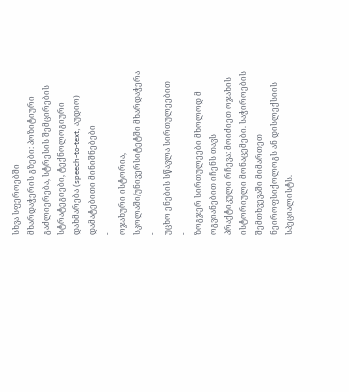სხვა სფეროებში
მხარდაჭერის გზები: პოზიტიური გაძლიერება, სტრესის შემცირების
სტრატეგიები, ტექნოლოგიური დახმარება (speech-to-text, აუდიო)
დამატებითი მინიშნებები
-
ოჯახური ისტორია, სკოლაში/უნივერსიტეტში მხარდაჭერა
-
უცხო ენების სწავლა სირთულეებით
-
ზოგჯერ სირთულეები მხოლოდ მ ოგვიანებით იჩენს თავს
პრაქტიკული რჩევა: მოიძიეთ ოჯახის ისტორიული მონაცემები. საჭიროების შემთხვევაში მიმართეთ ნეიროფსიქოლოგს ან დისლექსიის სპეციალისტს.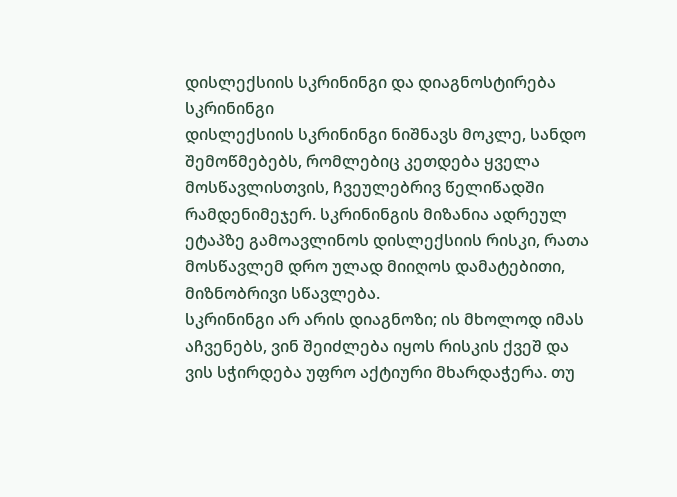დისლექსიის სკრინინგი და დიაგნოსტირება
სკრინინგი
დისლექსიის სკრინინგი ნიშნავს მოკლე, სანდო შემოწმებებს, რომლებიც კეთდება ყველა მოსწავლისთვის, ჩვეულებრივ წელიწადში რამდენიმეჯერ. სკრინინგის მიზანია ადრეულ ეტაპზე გამოავლინოს დისლექსიის რისკი, რათა მოსწავლემ დრო ულად მიიღოს დამატებითი, მიზნობრივი სწავლება.
სკრინინგი არ არის დიაგნოზი; ის მხოლოდ იმას აჩვენებს, ვინ შეიძლება იყოს რისკის ქვეშ და ვის სჭირდება უფრო აქტიური მხარდაჭერა. თუ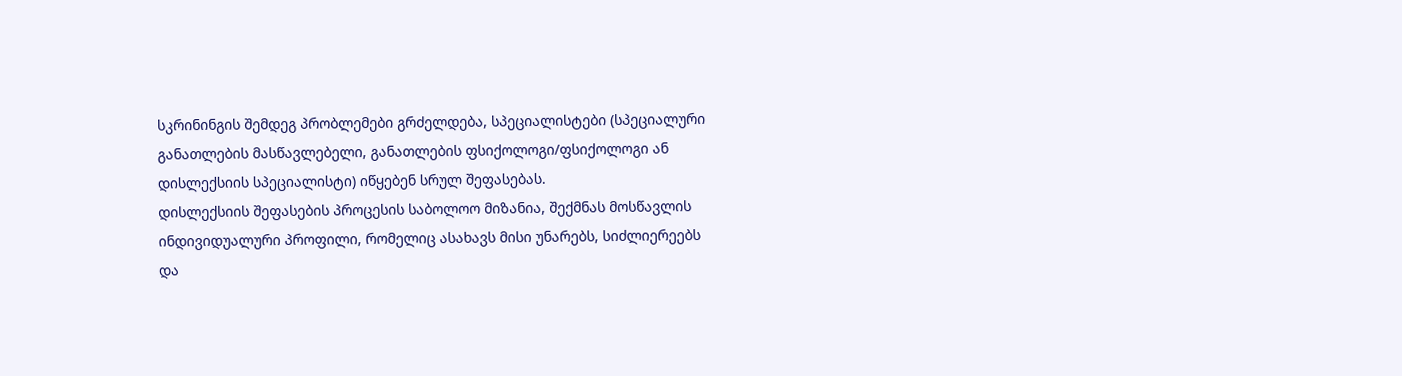სკრინინგის შემდეგ პრობლემები გრძელდება, სპეციალისტები (სპეციალური განათლების მასწავლებელი, განათლების ფსიქოლოგი/ფსიქოლოგი ან დისლექსიის სპეციალისტი) იწყებენ სრულ შეფასებას.
დისლექსიის შეფასების პროცესის საბოლოო მიზანია, შექმნას მოსწავლის ინდივიდუალური პროფილი, რომელიც ასახავს მისი უნარებს, სიძლიერეებს და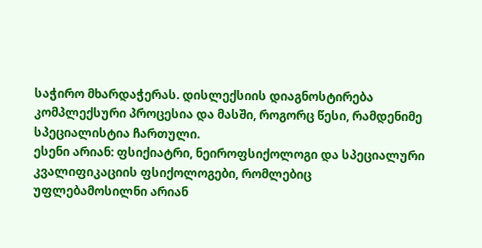საჭირო მხარდაჭერას. დისლექსიის დიაგნოსტირება კომპლექსური პროცესია და მასში, როგორც წესი, რამდენიმე სპეციალისტია ჩართული.
ესენი არიან: ფსიქიატრი, ნეიროფსიქოლოგი და სპეციალური კვალიფიკაციის ფსიქოლოგები, რომლებიც უფლებამოსილნი არიან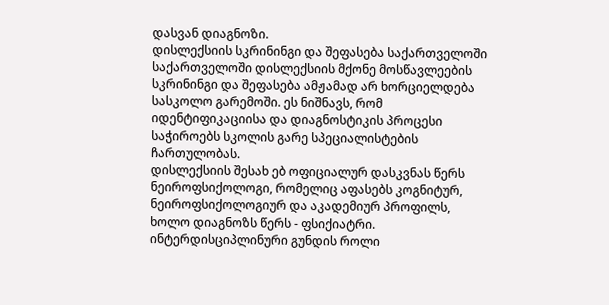დასვან დიაგნოზი.
დისლექსიის სკრინინგი და შეფასება საქართველოში
საქართველოში დისლექსიის მქონე მოსწავლეების სკრინინგი და შეფასება ამჟამად არ ხორციელდება სასკოლო გარემოში. ეს ნიშნავს, რომ იდენტიფიკაციისა და დიაგნოსტიკის პროცესი საჭიროებს სკოლის გარე სპეციალისტების ჩართულობას.
დისლექსიის შესახ ებ ოფიციალურ დასკვნას წერს ნეიროფსიქოლოგი, რომელიც აფასებს კოგნიტურ, ნეიროფსიქოლოგიურ და აკადემიურ პროფილს, ხოლო დიაგნოზს წერს - ფსიქიატრი.
ინტერდისციპლინური გუნდის როლი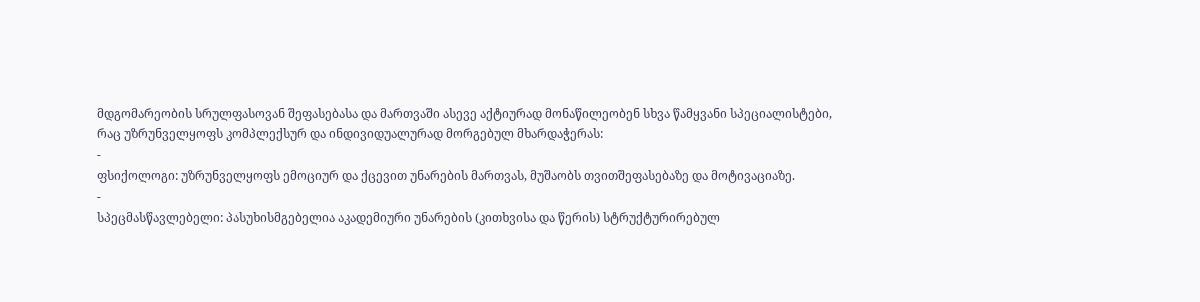მდგომარეობის სრულფასოვან შეფასებასა და მართვაში ასევე აქტიურად მონაწილეობენ სხვა წამყვანი სპეციალისტები, რაც უზრუნველყოფს კომპლექსურ და ინდივიდუალურად მორგებულ მხარდაჭერას:
-
ფსიქოლოგი: უზრუნველყოფს ემოციურ და ქცევით უნარების მართვას, მუშაობს თვითშეფასებაზე და მოტივაციაზე.
-
სპეცმასწავლებელი: პასუხისმგებელია აკადემიური უნარების (კითხვისა და წერის) სტრუქტურირებულ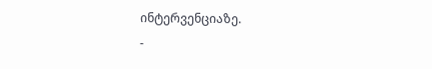ინტერვენციაზე.
-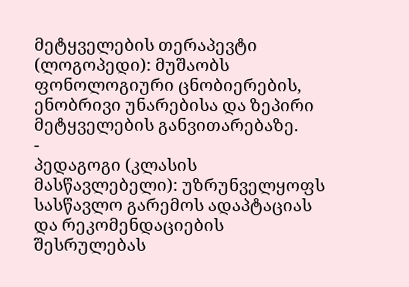მეტყველების თერაპევტი (ლოგოპედი): მუშაობს ფონოლოგიური ცნობიერების, ენობრივი უნარებისა და ზეპირი მეტყველების განვითარებაზე.
-
პედაგოგი (კლასის მასწავლებელი): უზრუნველყოფს სასწავლო გარემოს ადაპტაციას და რეკომენდაციების შესრულებას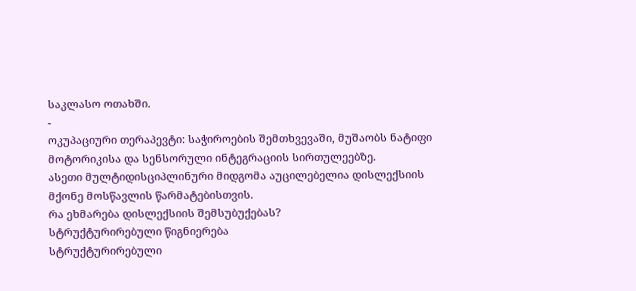საკლასო ოთახში.
-
ოკუპაციური თერაპევტი: საჭიროების შემთხვევაში, მუშაობს ნატიფი მოტორიკისა და სენსორული ინტეგრაციის სირთულეებზე.
ასეთი მულტიდისციპლინური მიდგომა აუცილებელია დისლექსიის მქონე მოსწავლის წარმატებისთვის.
რა ეხმარება დისლექსიის შემსუბუქებას?
სტრუქტურირებული წიგნიერება
სტრუქტურირებული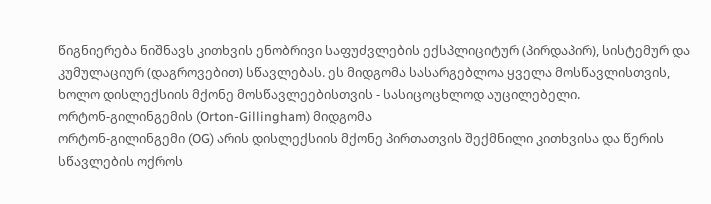წიგნიერება ნიშნავს კითხვის ენობრივი საფუძვლების ექსპლიციტურ (პირდაპირ), სისტემურ და კუმულაციურ (დაგროვებით) სწავლებას. ეს მიდგომა სასარგებლოა ყველა მოსწავლისთვის, ხოლო დისლექსიის მქონე მოსწავლეებისთვის - სასიცოცხლოდ აუცილებელი.
ორტონ-გილინგემის (Orton-Gillingham) მიდგომა
ორტონ-გილინგემი (OG) არის დისლექსიის მქონე პირთათვის შექმნილი კითხვისა და წერის სწავლების ოქროს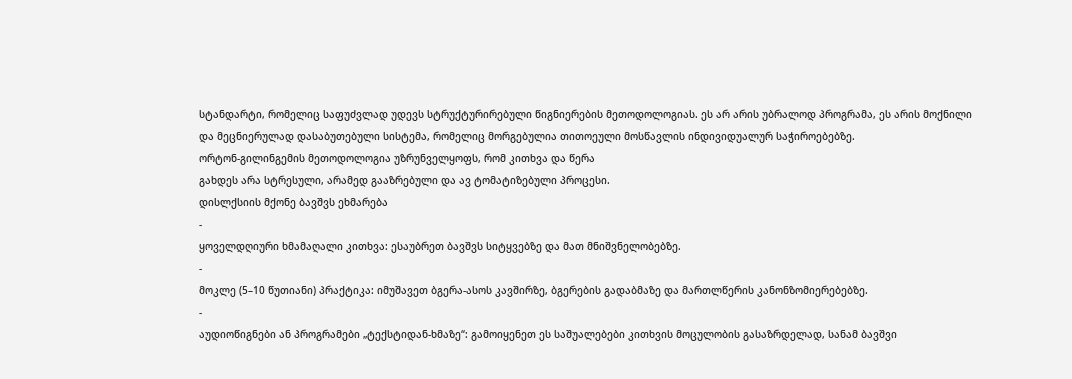სტანდარტი, რომელიც საფუძვლად უდევს სტრუქტურირებული წიგნიერების მეთოდოლოგიას. ეს არ არის უბრალოდ პროგრამა, ეს არის მოქნილი და მეცნიერულად დასაბუთებული სისტემა, რომელიც მორგებულია თითოეული მოსწავლის ინდივიდუალურ საჭიროებებზე.
ორტონ-გილინგემის მეთოდოლოგია უზრუნველყოფს, რომ კითხვა და წერა
გახდეს არა სტრესული, არამედ გააზრებული და ავ ტომატიზებული პროცესი.
დისლქსიის მქონე ბავშვს ეხმარება
-
ყოველდღიური ხმამაღალი კითხვა: ესაუბრეთ ბავშვს სიტყვებზე და მათ მნიშვნელობებზე.
-
მოკლე (5–10 წუთიანი) პრაქტიკა: იმუშავეთ ბგერა-ასოს კავშირზე, ბგერების გადაბმაზე და მართლწერის კანონზომიერებებზე.
-
აუდიოწიგნები ან პროგრამები „ტექსტიდან-ხმაზე“: გამოიყენეთ ეს საშუალებები კითხვის მოცულობის გასაზრდელად, სანამ ბავშვი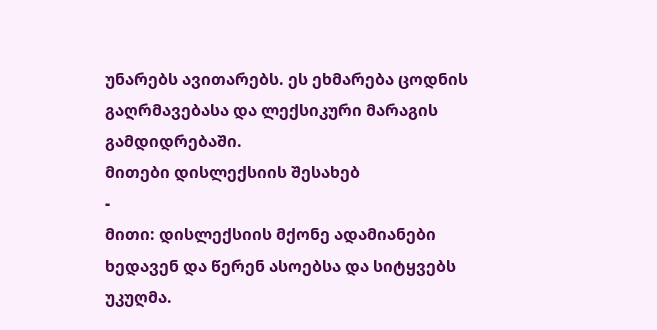უნარებს ავითარებს. ეს ეხმარება ცოდნის გაღრმავებასა და ლექსიკური მარაგის გამდიდრებაში.
მითები დისლექსიის შესახებ
-
მითი: დისლექსიის მქონე ადამიანები ხედავენ და წერენ ასოებსა და სიტყვებს უკუღმა.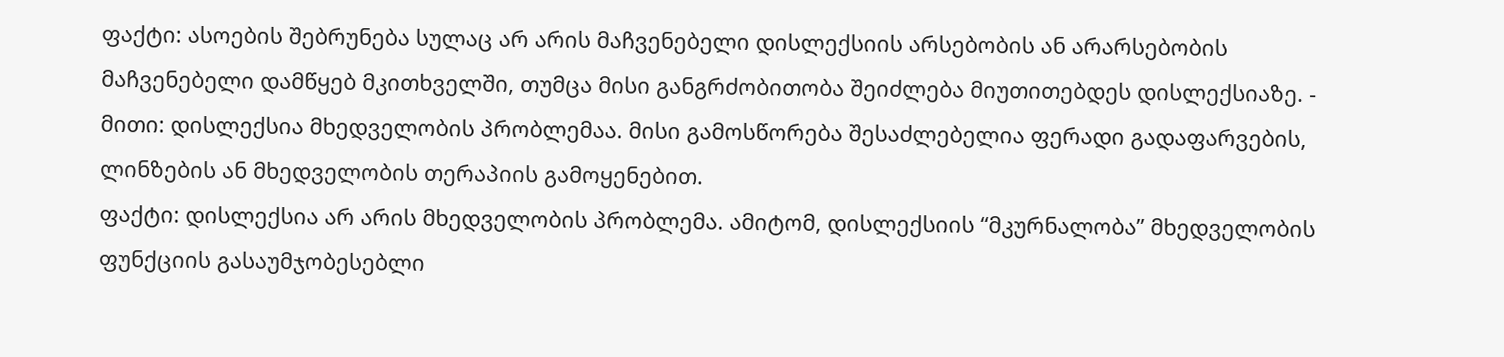ფაქტი: ასოების შებრუნება სულაც არ არის მაჩვენებელი დისლექსიის არსებობის ან არარსებობის მაჩვენებელი დამწყებ მკითხველში, თუმცა მისი განგრძობითობა შეიძლება მიუთითებდეს დისლექსიაზე. -
მითი: დისლექსია მხედველობის პრობლემაა. მისი გამოსწორება შესაძლებელია ფერადი გადაფარვების, ლინზების ან მხედველობის თერაპიის გამოყენებით.
ფაქტი: დისლექსია არ არის მხედველობის პრობლემა. ამიტომ, დისლექსიის “მკურნალობა” მხედველობის ფუნქციის გასაუმჯობესებლი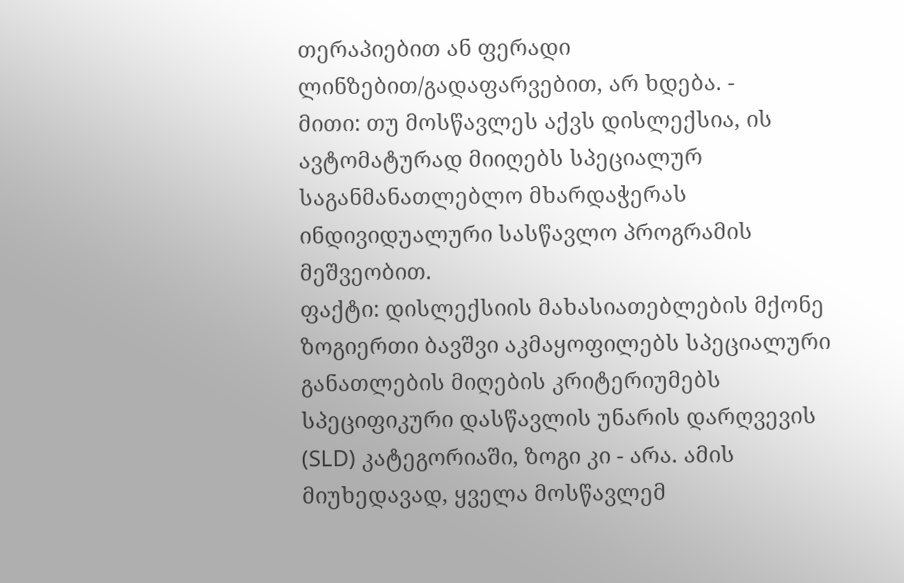თერაპიებით ან ფერადი ლინზებით/გადაფარვებით, არ ხდება. -
მითი: თუ მოსწავლეს აქვს დისლექსია, ის ავტომატურად მიიღებს სპეციალურ საგანმანათლებლო მხარდაჭერას ინდივიდუალური სასწავლო პროგრამის მეშვეობით.
ფაქტი: დისლექსიის მახასიათებლების მქონე ზოგიერთი ბავშვი აკმაყოფილებს სპეციალური განათლების მიღების კრიტერიუმებს სპეციფიკური დასწავლის უნარის დარღვევის (SLD) კატეგორიაში, ზოგი კი - არა. ამის მიუხედავად, ყველა მოსწავლემ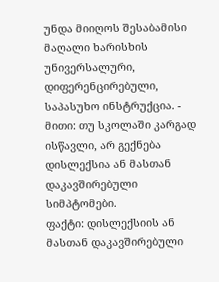უნდა მიიღოს შესაბამისი მაღალი ხარისხის უნივერსალური, დიფერენცირებული, საპასუხო ინსტრუქცია. -
მითი: თუ სკოლაში კარგად ისწავლი, არ გექნება დისლექსია ან მასთან დაკავშირებული სიმპტომები.
ფაქტი: დისლექსიის ან მასთან დაკავშირებული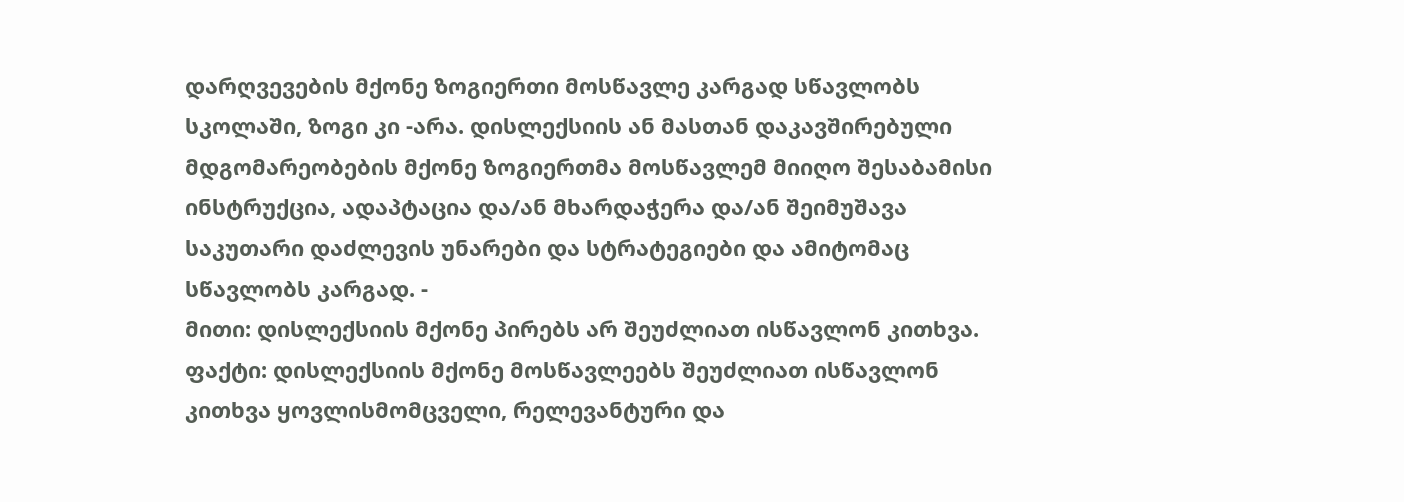დარღვევების მქონე ზოგიერთი მოსწავლე კარგად სწავლობს სკოლაში, ზოგი კი -არა. დისლექსიის ან მასთან დაკავშირებული მდგომარეობების მქონე ზოგიერთმა მოსწავლემ მიიღო შესაბამისი ინსტრუქცია, ადაპტაცია და/ან მხარდაჭერა და/ან შეიმუშავა საკუთარი დაძლევის უნარები და სტრატეგიები და ამიტომაც სწავლობს კარგად. -
მითი: დისლექსიის მქონე პირებს არ შეუძლიათ ისწავლონ კითხვა.
ფაქტი: დისლექსიის მქონე მოსწავლეებს შეუძლიათ ისწავლონ კითხვა ყოვლისმომცველი, რელევანტური და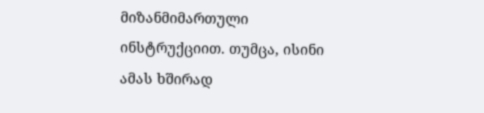მიზანმიმართული ინსტრუქციით. თუმცა, ისინი ამას ხშირად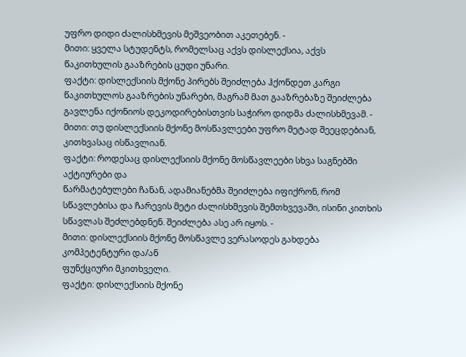უფრო დიდი ძალისხმევის მეშვეობით აკეთებენ. -
მითი: ყველა სტუდენტს, რომელსაც აქვს დისლექსია, აქვს წაკითხულის გააზრების ცუდი უნარი.
ფაქტი: დისლექსიის მქონე პირებს შეიძლება ჰქონდეთ კარგი წაკითხულოს გააზრების უნარები, მაგრამ მათ გააზრებაზე შეიძლება გავლენა იქონიოს დეკოდირებისთვის საჭირო დიდმა ძალისხმევამ. -
მითი: თუ დისლექსიის მქონე მოსწავლეები უფრო მეტად შეეცდებიან, კითხვასაც ისწავლიან.
ფაქტი: როდესაც დისლექსიის მქონე მოსწავლეები სხვა საგნებში აქტიურები და
წარმატებულები ჩანან, ადამიანებმა შეიძლება იფიქრონ, რომ სწავლებისა და ჩარევის მეტი ძალისხმევის შემთხვევაში, ისინი კითხის სწავლას შეძლებდნენ. შეიძლება ასე არ იყოს. -
მითი: დისლექსიის მქონე მოსწავლე ვერასოდეს გახდება კომპეტენტური და/ან
ფუნქციური მკითხველი.
ფაქტი: დისლექსიის მქონე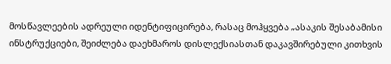მოსწავლეების ადრეული იდენტიფიცირება, რასაც მოჰყვება „ასაკის შესაბამისი ინსტრუქციები, შეიძლება დაეხმაროს დისლექსიასთან დაკავშირებული კითხვის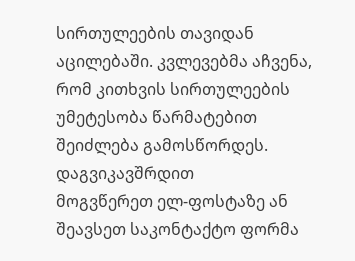სირთულეების თავიდან აცილებაში. კვლევებმა აჩვენა, რომ კითხვის სირთულეების უმეტესობა წარმატებით შეიძლება გამოსწორდეს.
დაგვიკავშრდით
მოგვწერეთ ელ-ფოსტაზე ან შეავსეთ საკონტაქტო ფორმა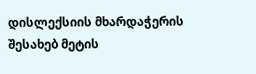დისლექსიის მხარდაჭერის შესახებ მეტის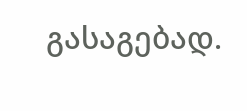გასაგებად.